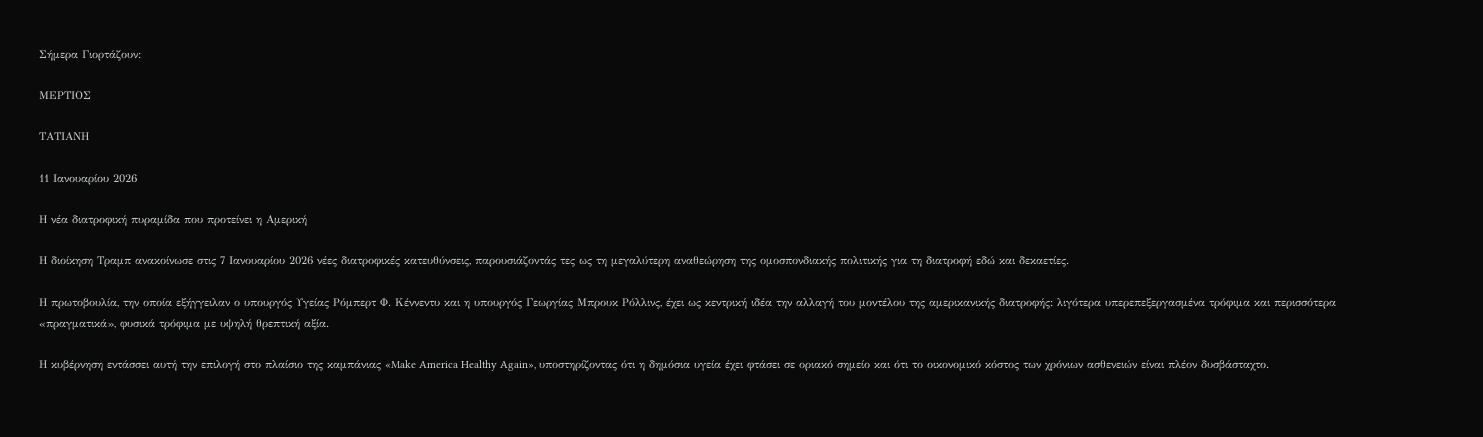Σήμερα Γιορτάζουν:

ΜΕΡΤΙΟΣ

ΤΑΤΙΑΝΗ

11 Ιανουαρίου 2026

Η νέα διατροφική πυραμίδα που προτείνει η Αμερική

Η διοίκηση Τραμπ ανακοίνωσε στις 7 Ιανουαρίου 2026 νέες διατροφικές κατευθύνσεις, παρουσιάζοντάς τες ως τη μεγαλύτερη αναθεώρηση της ομοσπονδιακής πολιτικής για τη διατροφή εδώ και δεκαετίες.

Η πρωτοβουλία, την οποία εξήγγειλαν ο υπουργός Υγείας Ρόμπερτ Φ. Κέννεντυ και η υπουργός Γεωργίας Μπρουκ Ρόλλινς, έχει ως κεντρική ιδέα την αλλαγή του μοντέλου της αμερικανικής διατροφής: λιγότερα υπερεπεξεργασμένα τρόφιμα και περισσότερα «πραγματικά», φυσικά τρόφιμα με υψηλή θρεπτική αξία.

Η κυβέρνηση εντάσσει αυτή την επιλογή στο πλαίσιο της καμπάνιας «Make America Healthy Again», υποστηρίζοντας ότι η δημόσια υγεία έχει φτάσει σε οριακό σημείο και ότι το οικονομικό κόστος των χρόνιων ασθενειών είναι πλέον δυσβάσταχτο.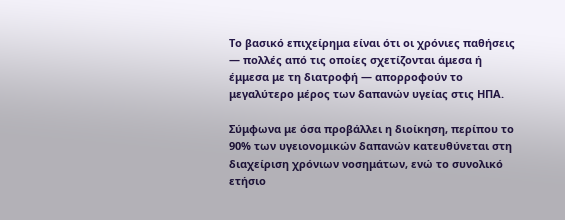Το βασικό επιχείρημα είναι ότι οι χρόνιες παθήσεις — πολλές από τις οποίες σχετίζονται άμεσα ή έμμεσα με τη διατροφή — απορροφούν το μεγαλύτερο μέρος των δαπανών υγείας στις ΗΠΑ.

Σύμφωνα με όσα προβάλλει η διοίκηση, περίπου το 90% των υγειονομικών δαπανών κατευθύνεται στη διαχείριση χρόνιων νοσημάτων, ενώ το συνολικό ετήσιο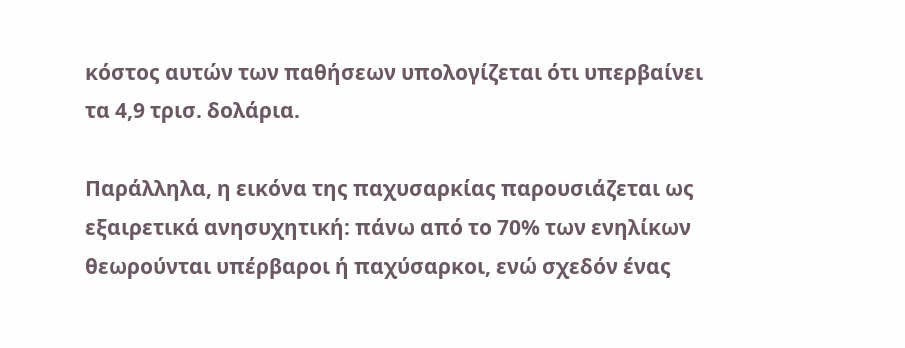κόστος αυτών των παθήσεων υπολογίζεται ότι υπερβαίνει τα 4,9 τρισ. δολάρια.

Παράλληλα, η εικόνα της παχυσαρκίας παρουσιάζεται ως εξαιρετικά ανησυχητική: πάνω από το 70% των ενηλίκων θεωρούνται υπέρβαροι ή παχύσαρκοι, ενώ σχεδόν ένας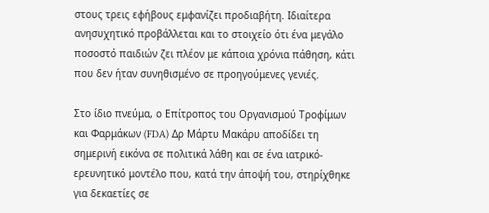στους τρεις εφήβους εμφανίζει προδιαβήτη. Ιδιαίτερα ανησυχητικό προβάλλεται και το στοιχείο ότι ένα μεγάλο ποσοστό παιδιών ζει πλέον με κάποια χρόνια πάθηση, κάτι που δεν ήταν συνηθισμένο σε προηγούμενες γενιές.

Στο ίδιο πνεύμα, ο Επίτροπος του Οργανισμού Τροφίμων και Φαρμάκων (FDA) Δρ Μάρτυ Μακάρυ αποδίδει τη σημερινή εικόνα σε πολιτικά λάθη και σε ένα ιατρικό-ερευνητικό μοντέλο που, κατά την άποψή του, στηρίχθηκε για δεκαετίες σε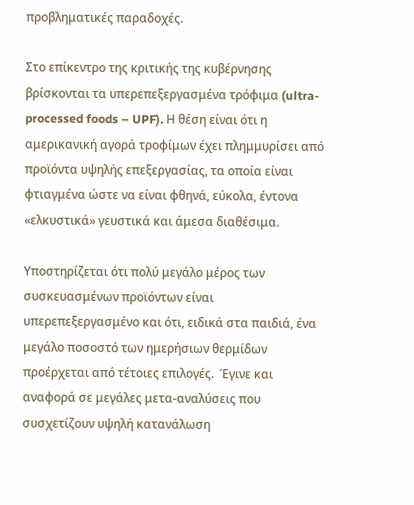προβληματικές παραδοχές.

Στο επίκεντρο της κριτικής της κυβέρνησης βρίσκονται τα υπερεπεξεργασμένα τρόφιμα (ultra-processed foods – UPF). Η θέση είναι ότι η αμερικανική αγορά τροφίμων έχει πλημμυρίσει από προϊόντα υψηλής επεξεργασίας, τα οποία είναι φτιαγμένα ώστε να είναι φθηνά, εύκολα, έντονα «ελκυστικά» γευστικά και άμεσα διαθέσιμα.

Υποστηρίζεται ότι πολύ μεγάλο μέρος των συσκευασμένων προϊόντων είναι υπερεπεξεργασμένο και ότι, ειδικά στα παιδιά, ένα μεγάλο ποσοστό των ημερήσιων θερμίδων προέρχεται από τέτοιες επιλογές.  Έγινε και αναφορά σε μεγάλες μετα-αναλύσεις που συσχετίζουν υψηλή κατανάλωση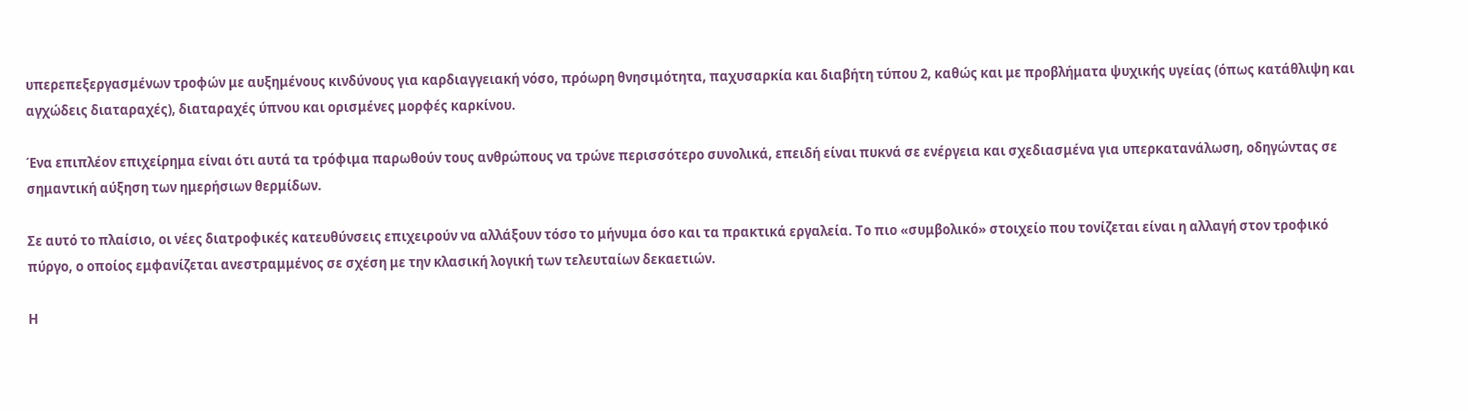υπερεπεξεργασμένων τροφών με αυξημένους κινδύνους για καρδιαγγειακή νόσο, πρόωρη θνησιμότητα, παχυσαρκία και διαβήτη τύπου 2, καθώς και με προβλήματα ψυχικής υγείας (όπως κατάθλιψη και αγχώδεις διαταραχές), διαταραχές ύπνου και ορισμένες μορφές καρκίνου.

Ένα επιπλέον επιχείρημα είναι ότι αυτά τα τρόφιμα παρωθούν τους ανθρώπους να τρώνε περισσότερο συνολικά, επειδή είναι πυκνά σε ενέργεια και σχεδιασμένα για υπερκατανάλωση, οδηγώντας σε σημαντική αύξηση των ημερήσιων θερμίδων.

Σε αυτό το πλαίσιο, οι νέες διατροφικές κατευθύνσεις επιχειρούν να αλλάξουν τόσο το μήνυμα όσο και τα πρακτικά εργαλεία. Το πιο «συμβολικό» στοιχείο που τονίζεται είναι η αλλαγή στον τροφικό πύργο, ο οποίος εμφανίζεται ανεστραμμένος σε σχέση με την κλασική λογική των τελευταίων δεκαετιών.

Η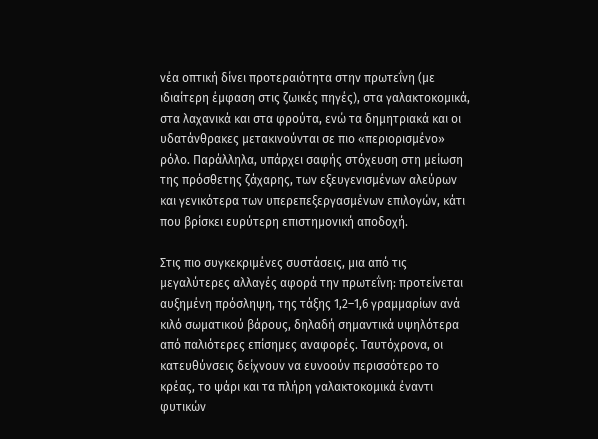νέα οπτική δίνει προτεραιότητα στην πρωτεΐνη (με ιδιαίτερη έμφαση στις ζωικές πηγές), στα γαλακτοκομικά, στα λαχανικά και στα φρούτα, ενώ τα δημητριακά και οι υδατάνθρακες μετακινούνται σε πιο «περιορισμένο» ρόλο. Παράλληλα, υπάρχει σαφής στόχευση στη μείωση της πρόσθετης ζάχαρης, των εξευγενισμένων αλεύρων και γενικότερα των υπερεπεξεργασμένων επιλογών, κάτι που βρίσκει ευρύτερη επιστημονική αποδοχή.

Στις πιο συγκεκριμένες συστάσεις, μια από τις μεγαλύτερες αλλαγές αφορά την πρωτεΐνη: προτείνεται αυξημένη πρόσληψη, της τάξης 1,2–1,6 γραμμαρίων ανά κιλό σωματικού βάρους, δηλαδή σημαντικά υψηλότερα από παλιότερες επίσημες αναφορές. Ταυτόχρονα, οι κατευθύνσεις δείχνουν να ευνοούν περισσότερο το κρέας, το ψάρι και τα πλήρη γαλακτοκομικά έναντι φυτικών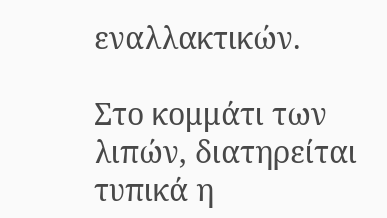εναλλακτικών.

Στο κομμάτι των λιπών, διατηρείται τυπικά η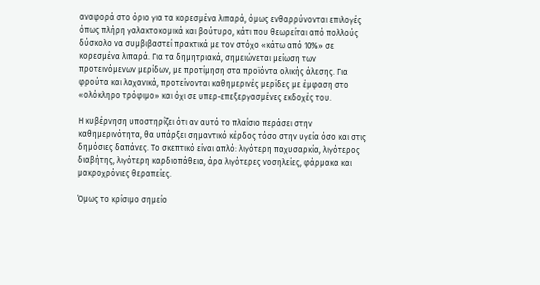αναφορά στο όριο για τα κορεσμένα λιπαρά, όμως ενθαρρύνονται επιλογές όπως πλήρη γαλακτοκομικά και βούτυρο, κάτι που θεωρείται από πολλούς δύσκολο να συμβιβαστεί πρακτικά με τον στόχο «κάτω από 10%» σε κορεσμένα λιπαρά. Για τα δημητριακά, σημειώνεται μείωση των προτεινόμενων μερίδων, με προτίμηση στα προϊόντα ολικής άλεσης. Για φρούτα και λαχανικά, προτείνονται καθημερινές μερίδες με έμφαση στο «ολόκληρο τρόφιμο» και όχι σε υπερ-επεξεργασμένες εκδοχές του.

Η κυβέρνηση υποστηρίζει ότι αν αυτό το πλαίσιο περάσει στην καθημερινότητα, θα υπάρξει σημαντικό κέρδος τόσο στην υγεία όσο και στις δημόσιες δαπάνες. Το σκεπτικό είναι απλό: λιγότερη παχυσαρκία, λιγότερος διαβήτης, λιγότερη καρδιοπάθεια, άρα λιγότερες νοσηλείες, φάρμακα και μακροχρόνιες θεραπείες.

Όμως το κρίσιμο σημείο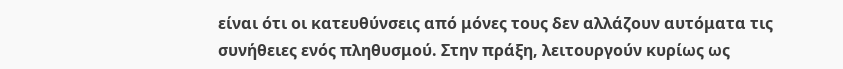είναι ότι οι κατευθύνσεις από μόνες τους δεν αλλάζουν αυτόματα τις συνήθειες ενός πληθυσμού. Στην πράξη, λειτουργούν κυρίως ως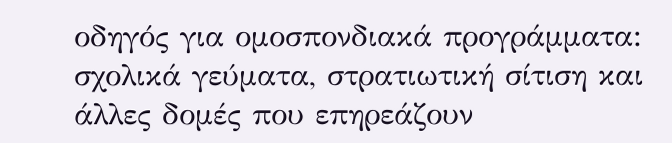οδηγός για ομοσπονδιακά προγράμματα: σχολικά γεύματα, στρατιωτική σίτιση και άλλες δομές που επηρεάζουν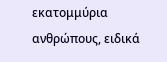εκατομμύρια ανθρώπους, ειδικά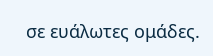σε ευάλωτες ομάδες.